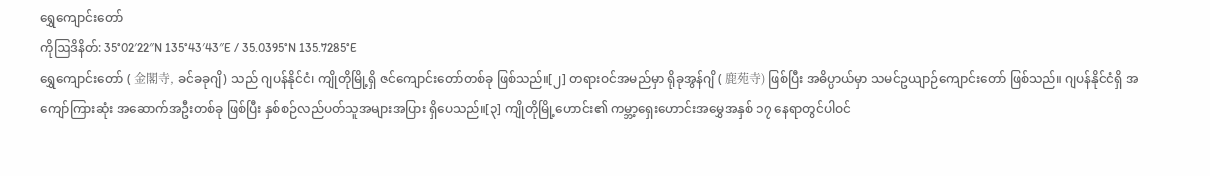ရွှေကျောင်းတော်
ကိုဩဒိနိတ်: 35°02′22″N 135°43′43″E / 35.0395°N 135.7285°E
ရွှေကျောင်းတော် ( 金閣寺, ခင်ခခုဂျိ) သည် ဂျပန်နိုင်ငံ၊ ကျိုတိုမြို့ရှိ ဇင်ကျောင်းတော်တစ်ခု ဖြစ်သည်။[၂] တရားဝင်အမည်မှာ ရိုခုအွန်ဂျိ ( 鹿苑寺) ဖြစ်ပြီး အဓိပ္ပာယ်မှာ သမင်ဥယျာဉ်ကျောင်းတော် ဖြစ်သည်။ ဂျပန်နိုင်ငံရှိ အကျော်ကြားဆုံး အဆောက်အဦးတစ်ခု ဖြစ်ပြီး နှစ်စဉ်လည်ပတ်သူအများအပြား ရှိပေသည်။[၃] ကျိုတိုမြို့ဟောင်း၏ ကမ္ဘာ့ရှေးဟောင်းအမွှေအနှစ် ၁၇ နေရာတွင်ပါဝင်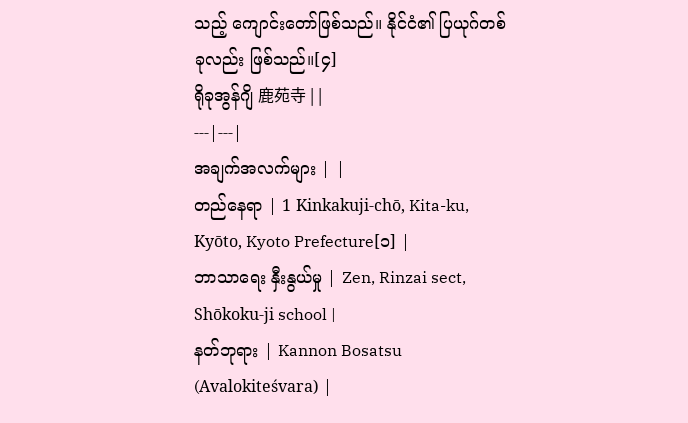သည့် ကျောင်းတော်ဖြစ်သည်။ နိုင်ငံ၏ ပြယုဂ်တစ်ခုလည်း ဖြစ်သည်။[၄]
ရိုခုအွန်ဂျိ 鹿苑寺 | |
---|---|
အချက်အလက်များ | |
တည်နေရာ | 1 Kinkakuji-chō, Kita-ku, Kyōto, Kyoto Prefecture[၁] |
ဘာသာရေး နှီးနွယ်မှု | Zen, Rinzai sect, Shōkoku-ji school |
နတ်ဘုရား | Kannon Bosatsu (Avalokiteśvara) |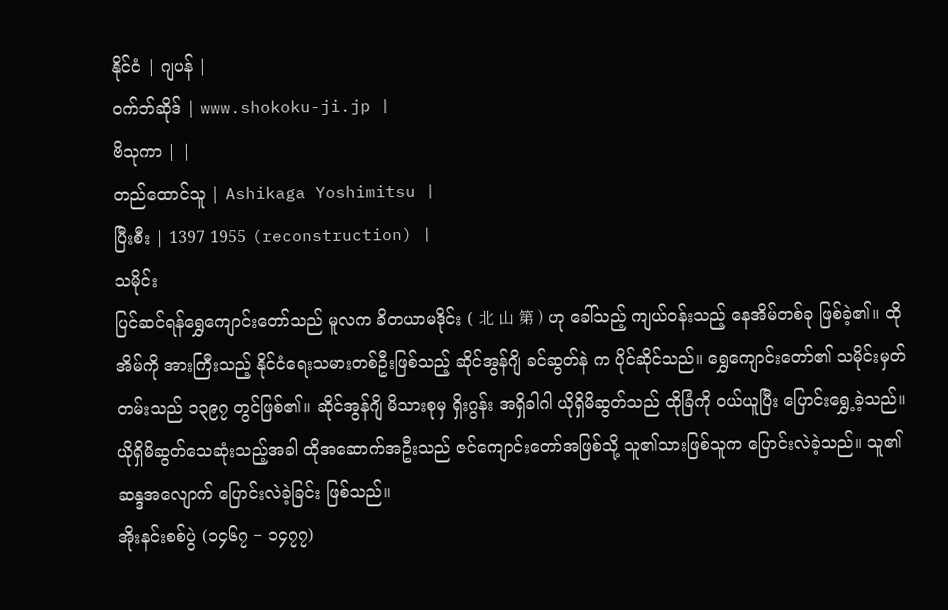နိုင်ငံ | ဂျပန် |
ဝက်ဘ်ဆိုဒ် | www.shokoku-ji.jp |
ဗိသုကာ | |
တည်ထောင်သူ | Ashikaga Yoshimitsu |
ပြီးစီး | 1397 1955 (reconstruction) |
သမိုင်း
ပြင်ဆင်ရန်ရွှေကျောင်းတော်သည် မူလက ခိတယာမဒိုင်း ( 北 山 第 ) ဟု ခေါ်သည့် ကျယ်ဝန်းသည့် နေအိမ်တစ်ခု ဖြစ်ခဲ့၏။ ထိုအိမ်ကို အားကြီးသည့် နိုင်ငံရေးသမားတစ်ဦးဖြစ်သည့် ဆိုင်အွန်ဂျိ ခင်ဆွတ်နဲ က ပိုင်ဆိုင်သည်။ ရွှေကျောင်းတော်၏ သမိုင်းမှတ်တမ်းသည် ၁၃၉၇ တွင်ဖြစ်၏။ ဆိုင်အွန်ဂျိ မိသားစုမှ ရှိးဂွန်း အရှိခါဂါ ယိုရှိမိဆွတ်သည် ထိုခြံကို ဝယ်ယူပြီး ပြောင်းရွှေ့ခဲ့သည်။ ယိုရှိမိဆွတ်သေဆုံးသည့်အခါ ထိုအဆောက်အဦးသည် ဇင်ကျောင်းတော်အဖြစ်သို့ သူ၏သားဖြစ်သူက ပြောင်းလဲခဲ့သည်။ သူ၏ ဆန္ဒအလျောက် ပြောင်းလဲခဲ့ခြင်း ဖြစ်သည်။
အိုးနင်းစစ်ပွဲ (၁၄၆၇ − ၁၄၇၇)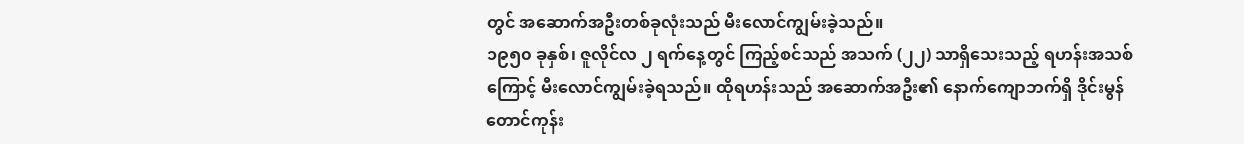တွင် အဆောက်အဦးတစ်ခုလုံးသည် မီးလောင်ကျွမ်းခဲ့သည်။
၁၉၅၀ ခုနှစ်၊ ဇူလိုင်လ ၂ ရက်နေ့တွင် ကြည့်စင်သည် အသက် (၂၂) သာရှိသေးသည့် ရဟန်းအသစ် ကြောင့် မီးလောင်ကျွမ်းခဲ့ရသည်။ ထိုရဟန်းသည် အဆောက်အဦး၏ နောက်ကျောဘက်ရှိ ဒိုင်းမွန်တောင်ကုန်း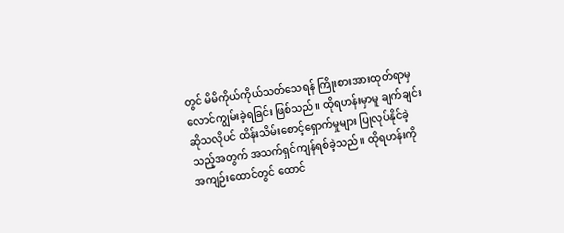တွင် မိမိကိုယ်ကိုယ်သတ်သေရန် ကြိုးစားအားထုတ်ရာမှ လောင်ကျွမ်းခဲ့ရခြင်း ဖြစ်သည်။ ထိုရဟန်းမှာမူ ချက်ချင်းဆိုသလိုပင် ထိန်းသိမ်းစောင့်ရှောက်မှုများ ပြုလုပ်နိုင်ခဲ့သည့်အတွက် အသက်ရှင်ကျန်ရစ်ခဲ့သည်။ ထိုရဟန်းကို အကျဉ်းထောင်တွင် ထောင်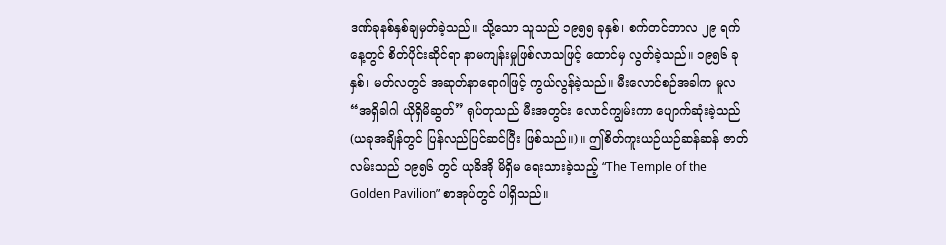ဒဏ်ခုနစ်နှစ်ချမှတ်ခဲ့သည်။ သို့သော သူသည် ၁၉၅၅ ခုနှစ်၊ စက်တင်ဘာလ ၂၉ ရက်နေ့တွင် စိတ်ပိုင်းဆိုင်ရာ နာမကျန်းမှုဖြစ်လာသဖြင့် ထောင်မှ လွတ်ခဲ့သည်။ ၁၉၅၆ ခုနှစ်၊ မတ်လတွင် အဆုတ်နာရောဂါဖြင့် ကွယ်လွန်ခဲ့သည်။ မီးလောင်စဉ်အခါက မူလ “အရှိခါဂါ ယိုရှိမိဆွတ်” ရုပ်တုသည် မီးအတွင်း လောင်ကျွမ်းကာ ပျောက်ဆုံးခဲ့သည် (ယခုအချိန်တွင် ပြန်လည်ပြင်ဆင်ပြီး ဖြစ်သည်။)။ ဤစိတ်ကူးယဉ်ယဉ်ဆန်ဆန် ဇာတ်လမ်းသည် ၁၉၅၆ တွင် ယုခိအို မိရှိမ ရေးသားခဲ့သည့် “The Temple of the Golden Pavilion” စာအုပ်တွင် ပါရှိသည်။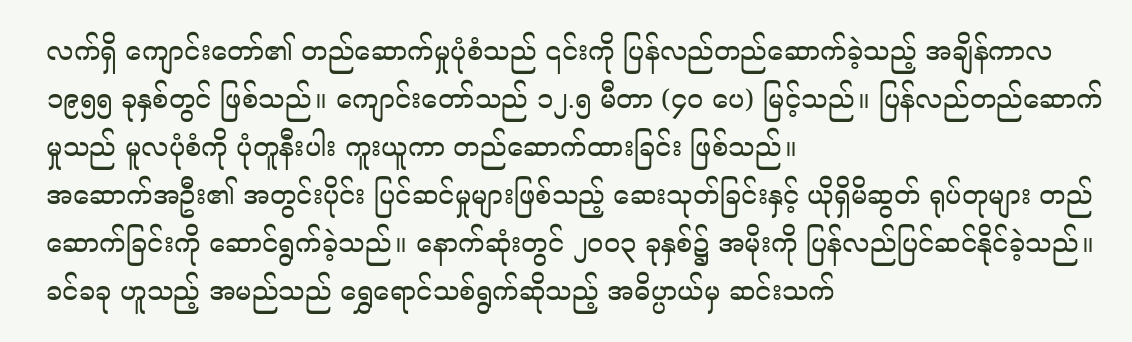လက်ရှိ ကျောင်းတော်၏ တည်ဆောက်မှုပုံစံသည် ၎င်းကို ပြန်လည်တည်ဆောက်ခဲ့သည့် အချိန်ကာလ ၁၉၅၅ ခုနှစ်တွင် ဖြစ်သည်။ ကျောင်းတော်သည် ၁၂.၅ မီတာ (၄၀ ပေ) မြင့်သည်။ ပြန်လည်တည်ဆောက်မှုသည် မူလပုံစံကို ပုံတူနီးပါး ကူးယူကာ တည်ဆောက်ထားခြင်း ဖြစ်သည်။
အဆောက်အဦး၏ အတွင်းပိုင်း ပြင်ဆင်မှုများဖြစ်သည့် ဆေးသုတ်ခြင်းနှင့် ယိုရှိမိဆွတ် ရုပ်တုများ တည်ဆောက်ခြင်းကို ဆောင်ရွက်ခဲ့သည်။ နောက်ဆုံးတွင် ၂၀၀၃ ခုနှစ်၌ အမိုးကို ပြန်လည်ပြင်ဆင်နိုင်ခဲ့သည်။ ခင်ခခု ဟူသည့် အမည်သည် ရွှေရောင်သစ်ရွက်ဆိုသည့် အဓိပ္ပာယ်မှ ဆင်းသက်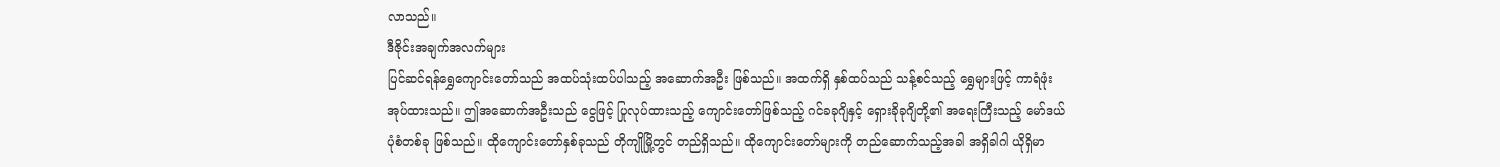လာသည်။
ဒီဇိုင်းအချက်အလက်များ
ပြင်ဆင်ရန်ရွှေကျောင်းတော်သည် အထပ်သုံးထပ်ပါသည့် အဆောက်အဦး ဖြစ်သည်။ အထက်ရှိ နှစ်ထပ်သည် သန့်စင်သည့် ရွှေများဖြင့် ကာရံဖုံးအုပ်ထားသည်။ ဤအဆောက်အဦးသည် ငွေဖြင့် ပြုလုပ်ထားသည့် ကျောင်းတော်ဖြစ်သည့် ဂင်ခခုဂျိနှင့် ရှေားခိုခုဂျိတို့၏ အရေးကြီးသည့် မော်ဒယ်ပုံစံတစ်ခု ဖြစ်သည်။ ထိုကျောင်းတော်နှစ်ခုသည် တိုကျိုမြို့တွင် တည်ရှိသည်။ ထိုကျောင်းတော်များကို တည်ဆောက်သည့်အခါ အရှိခါဂါ ယိုရှိမာ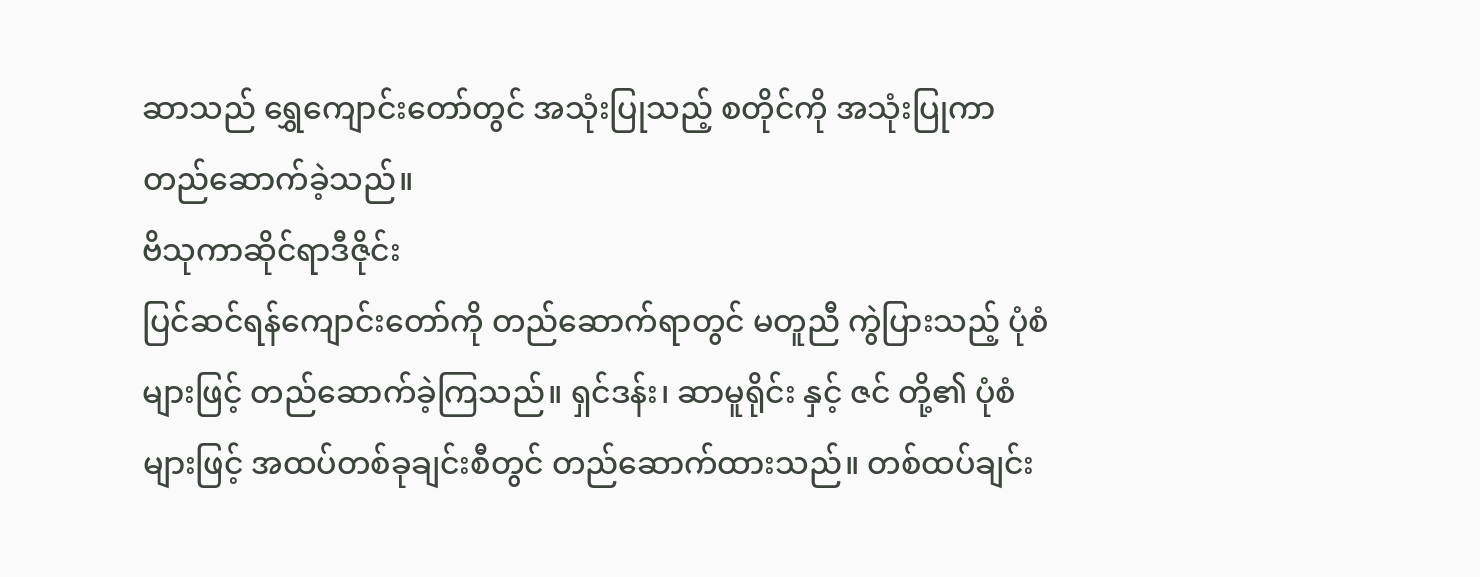ဆာသည် ရွှေကျောင်းတော်တွင် အသုံးပြုသည့် စတိုင်ကို အသုံးပြုကာ တည်ဆောက်ခဲ့သည်။
ဗိသုကာဆိုင်ရာဒီဇိုင်း
ပြင်ဆင်ရန်ကျောင်းတော်ကို တည်ဆောက်ရာတွင် မတူညီ ကွဲပြားသည့် ပုံစံများဖြင့် တည်ဆောက်ခဲ့ကြသည်။ ရှင်ဒန်း၊ ဆာမူရိုင်း နှင့် ဇင် တို့၏ ပုံစံများဖြင့် အထပ်တစ်ခုချင်းစီတွင် တည်ဆောက်ထားသည်။ တစ်ထပ်ချင်း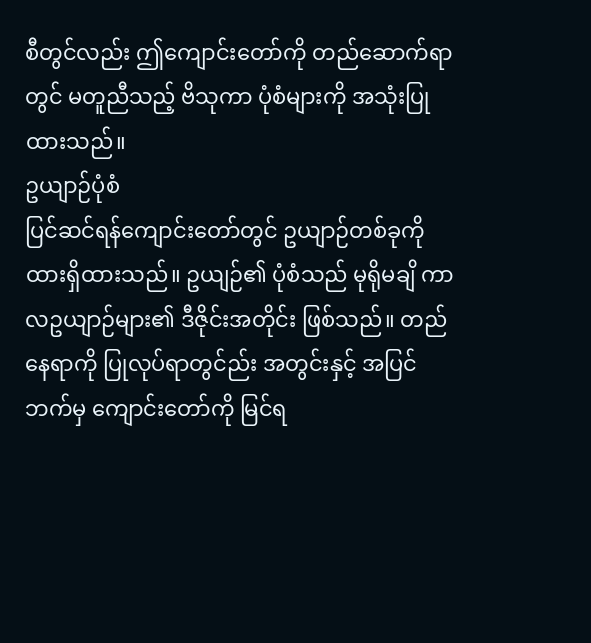စီတွင်လည်း ဤကျောင်းတော်ကို တည်ဆောက်ရာတွင် မတူညီသည့် ဗိသုကာ ပုံစံများကို အသုံးပြုထားသည်။
ဥယျာဉ်ပုံစံ
ပြင်ဆင်ရန်ကျောင်းတော်တွင် ဥယျာဉ်တစ်ခုကို ထားရှိထားသည်။ ဥယျဉ်၏ ပုံစံသည် မုရိုမချိ ကာလဥယျာဉ်များ၏ ဒီဇိုင်းအတိုင်း ဖြစ်သည်။ တည်နေရာကို ပြုလုပ်ရာတွင်ည်း အတွင်းနှင့် အပြင်ဘက်မှ ကျောင်းတော်ကို မြင်ရ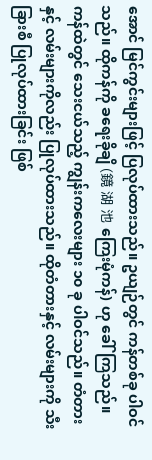အောင် မြင်ကွင်းများဖြင့် ပြလုပ်ထားသည်။ ဥယျဉ်တွင် ကန်တစ်ခု ပါဝင်သည်။ ထိုကန်ကို ခရေးခိုချိ (鏡 湖 池 ကြေးမုံကန်) ဟု ခေါ်ကြသည်။ ကန်ထဲတွင် သေးငယ်သည့် ကျွန်းကလေးများ ၁၀ ခု ပါဝင်သည်။ တံတားနှင့် လမ်းများကိုလည်း ပြုလုပ်ထားသည်။ ထိုတံတားနှင့် လမ်းများကို သီးခြားစီ ပြုလုပ်ထားခြင်း ဖြစ်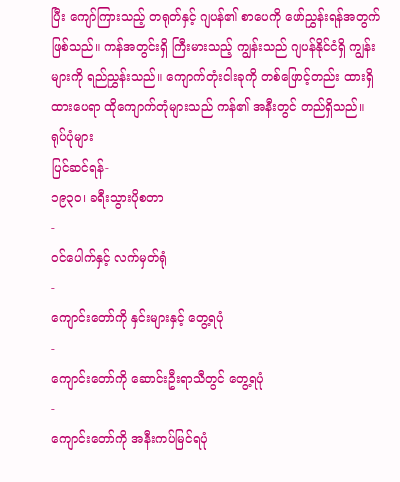ပြီး ကျော်ကြားသည့် တရုတ်နှင့် ဂျပန်၏ စာပေကို ဖော်ညွှန်းရန်အတွက် ဖြစ်သည်။ ကန်အတွင်းရှိ ကြီးမားသည့် ကျွန်းသည် ဂျပန်နိုင်ငံရှိ ကျွန်းများကို ရည်ညွှန်းသည်။ ကျောက်တုံးငါးခုကို တစ်ဖြောင့်တည်း ထားရှိထားပေရာ ထိုကျောက်တုံများသည် ကန်၏ အနီးတွင် တည်ရှိသည်။
ရုပ်ပုံများ
ပြင်ဆင်ရန်-
၁၉၃၀၊ ခရီးသွားပိုစတာ
-
ဝင်ပေါက်နှင့် လက်မှတ်ရုံ
-
ကျောင်းတော်ကို နှင်းများနှင့် တွေ့ရပုံ
-
ကျောင်းတော်ကို ဆောင်းဦးရာသီတွင် တွေ့ရပုံ
-
ကျောင်းတော်ကို အနီးကပ်မြင်ရပုံ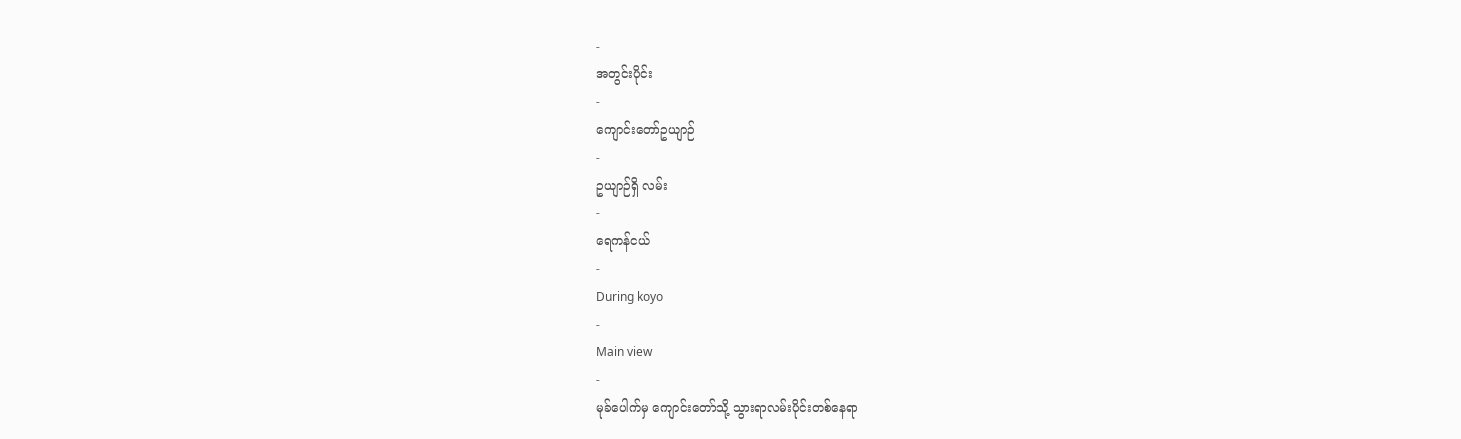-
အတွင်းပိုင်း
-
ကျောင်းတော်ဥယျာဉ်
-
ဥယျာဉ်ရှိ လမ်း
-
ရေကန်ငယ်
-
During koyo
-
Main view
-
မုခ်ပေါက်မှ ကျောင်းတော်သို့ သွားရာလမ်းပိုင်းတစ်နေရာ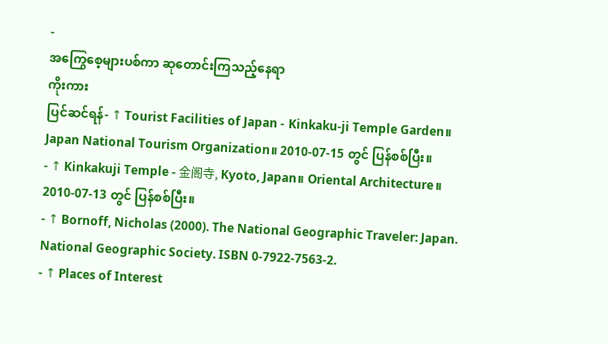-
အကြွေစေ့များပစ်ကာ ဆုတောင်းကြသည့်နေရာ
ကိုးကား
ပြင်ဆင်ရန်- ↑ Tourist Facilities of Japan - Kinkaku-ji Temple Garden။ Japan National Tourism Organization။ 2010-07-15 တွင် ပြန်စစ်ပြီး။
- ↑ Kinkakuji Temple - 金阁寺, Kyoto, Japan။ Oriental Architecture။ 2010-07-13 တွင် ပြန်စစ်ပြီး။
- ↑ Bornoff, Nicholas (2000). The National Geographic Traveler: Japan. National Geographic Society. ISBN 0-7922-7563-2.
- ↑ Places of Interest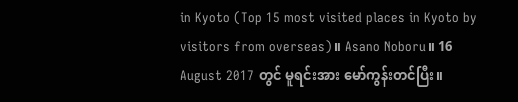in Kyoto (Top 15 most visited places in Kyoto by visitors from overseas)။ Asano Noboru။ 16 August 2017 တွင် မူရင်းအား မော်ကွန်းတင်ပြီး။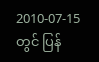2010-07-15 တွင် ပြန်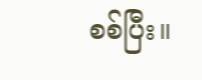စစ်ပြီး။